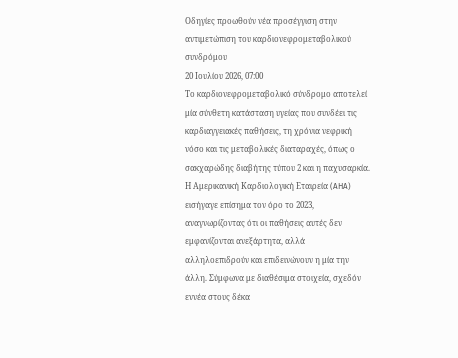Οδηγίες προωθούν νέα προσέγγιση στην αντιμετώπιση του καρδιονεφρομεταβολικού συνδρόμου
20 Ιουλίου 2026, 07:00
Το καρδιονεφρομεταβολικό σύνδρομο αποτελεί μία σύνθετη κατάσταση υγείας που συνδέει τις καρδιαγγειακές παθήσεις, τη χρόνια νεφρική νόσο και τις μεταβολικές διαταραχές, όπως ο σακχαρώδης διαβήτης τύπου 2 και η παχυσαρκία. Η Αμερικανική Καρδιολογική Εταιρεία (AHA) εισήγαγε επίσημα τον όρο το 2023, αναγνωρίζοντας ότι οι παθήσεις αυτές δεν εμφανίζονται ανεξάρτητα, αλλά αλληλοεπιδρούν και επιδεινώνουν η μία την άλλη. Σύμφωνα με διαθέσιμα στοιχεία, σχεδόν εννέα στους δέκα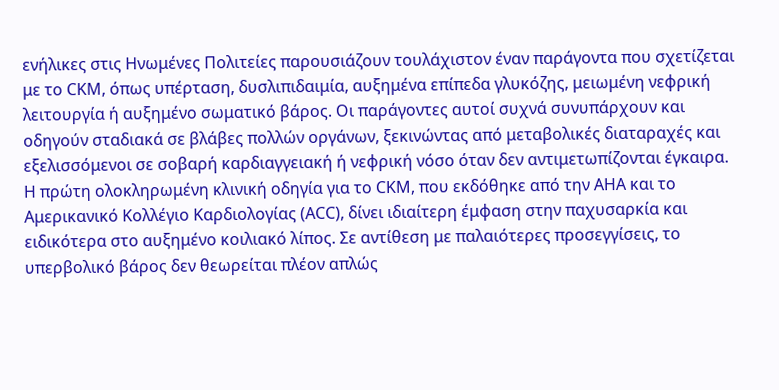ενήλικες στις Ηνωμένες Πολιτείες παρουσιάζουν τουλάχιστον έναν παράγοντα που σχετίζεται με το CKM, όπως υπέρταση, δυσλιπιδαιμία, αυξημένα επίπεδα γλυκόζης, μειωμένη νεφρική λειτουργία ή αυξημένο σωματικό βάρος. Οι παράγοντες αυτοί συχνά συνυπάρχουν και οδηγούν σταδιακά σε βλάβες πολλών οργάνων, ξεκινώντας από μεταβολικές διαταραχές και εξελισσόμενοι σε σοβαρή καρδιαγγειακή ή νεφρική νόσο όταν δεν αντιμετωπίζονται έγκαιρα.
Η πρώτη ολοκληρωμένη κλινική οδηγία για το CKM, που εκδόθηκε από την AHA και το Αμερικανικό Κολλέγιο Καρδιολογίας (ACC), δίνει ιδιαίτερη έμφαση στην παχυσαρκία και ειδικότερα στο αυξημένο κοιλιακό λίπος. Σε αντίθεση με παλαιότερες προσεγγίσεις, το υπερβολικό βάρος δεν θεωρείται πλέον απλώς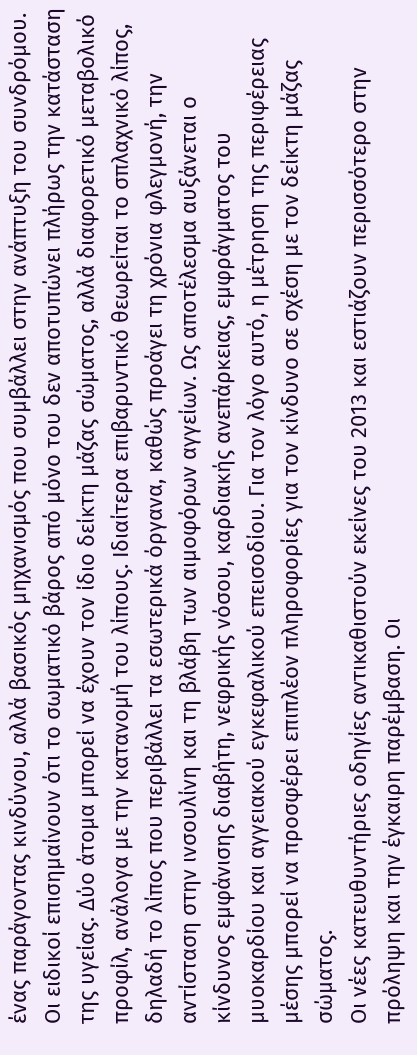ένας παράγοντας κινδύνου, αλλά βασικός μηχανισμός που συμβάλλει στην ανάπτυξη του συνδρόμου.
Οι ειδικοί επισημαίνουν ότι το σωματικό βάρος από μόνο του δεν αποτυπώνει πλήρως την κατάσταση της υγείας. Δύο άτομα μπορεί να έχουν τον ίδιο δείκτη μάζας σώματος, αλλά διαφορετικό μεταβολικό προφίλ, ανάλογα με την κατανομή του λίπους. Ιδιαίτερα επιβαρυντικό θεωρείται το σπλαχνικό λίπος, δηλαδή το λίπος που περιβάλλει τα εσωτερικά όργανα, καθώς προάγει τη χρόνια φλεγμονή, την αντίσταση στην ινσουλίνη και τη βλάβη των αιμοφόρων αγγείων. Ως αποτέλεσμα αυξάνεται ο κίνδυνος εμφάνισης διαβήτη, νεφρικής νόσου, καρδιακής ανεπάρκειας, εμφράγματος του μυοκαρδίου και αγγειακού εγκεφαλικού επεισοδίου. Για τον λόγο αυτό, η μέτρηση της περιφέρειας μέσης μπορεί να προσφέρει επιπλέον πληροφορίες για τον κίνδυνο σε σχέση με τον δείκτη μάζας σώματος.
Οι νέες κατευθυντήριες οδηγίες αντικαθιστούν εκείνες του 2013 και εστιάζουν περισσότερο στην πρόληψη και την έγκαιρη παρέμβαση. Οι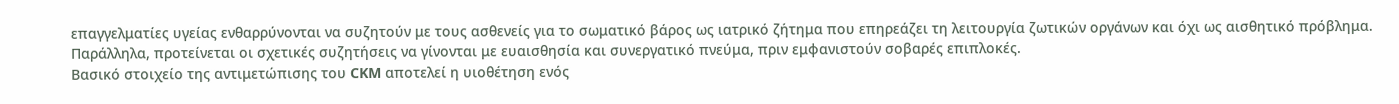επαγγελματίες υγείας ενθαρρύνονται να συζητούν με τους ασθενείς για το σωματικό βάρος ως ιατρικό ζήτημα που επηρεάζει τη λειτουργία ζωτικών οργάνων και όχι ως αισθητικό πρόβλημα. Παράλληλα, προτείνεται οι σχετικές συζητήσεις να γίνονται με ευαισθησία και συνεργατικό πνεύμα, πριν εμφανιστούν σοβαρές επιπλοκές.
Βασικό στοιχείο της αντιμετώπισης του CKM αποτελεί η υιοθέτηση ενός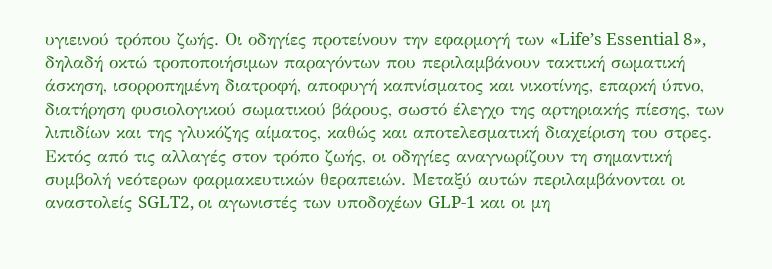υγιεινού τρόπου ζωής. Οι οδηγίες προτείνουν την εφαρμογή των «Life’s Essential 8», δηλαδή οκτώ τροποποιήσιμων παραγόντων που περιλαμβάνουν τακτική σωματική άσκηση, ισορροπημένη διατροφή, αποφυγή καπνίσματος και νικοτίνης, επαρκή ύπνο, διατήρηση φυσιολογικού σωματικού βάρους, σωστό έλεγχο της αρτηριακής πίεσης, των λιπιδίων και της γλυκόζης αίματος, καθώς και αποτελεσματική διαχείριση του στρες.
Εκτός από τις αλλαγές στον τρόπο ζωής, οι οδηγίες αναγνωρίζουν τη σημαντική συμβολή νεότερων φαρμακευτικών θεραπειών. Μεταξύ αυτών περιλαμβάνονται οι αναστολείς SGLT2, οι αγωνιστές των υποδοχέων GLP-1 και οι μη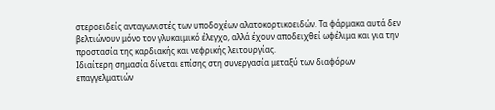στεροειδείς ανταγωνιστές των υποδοχέων αλατοκορτικοειδών. Τα φάρμακα αυτά δεν βελτιώνουν μόνο τον γλυκαιμικό έλεγχο, αλλά έχουν αποδειχθεί ωφέλιμα και για την προστασία της καρδιακής και νεφρικής λειτουργίας.
Ιδιαίτερη σημασία δίνεται επίσης στη συνεργασία μεταξύ των διαφόρων επαγγελματιών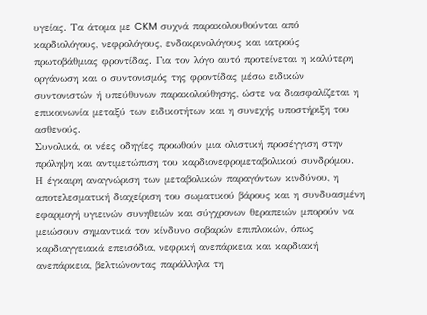υγείας. Τα άτομα με CKM συχνά παρακολουθούνται από καρδιολόγους, νεφρολόγους, ενδοκρινολόγους και ιατρούς πρωτοβάθμιας φροντίδας. Για τον λόγο αυτό προτείνεται η καλύτερη οργάνωση και ο συντονισμός της φροντίδας μέσω ειδικών συντονιστών ή υπεύθυνων παρακολούθησης, ώστε να διασφαλίζεται η επικοινωνία μεταξύ των ειδικοτήτων και η συνεχής υποστήριξη του ασθενούς.
Συνολικά, οι νέες οδηγίες προωθούν μια ολιστική προσέγγιση στην πρόληψη και αντιμετώπιση του καρδιονεφρομεταβολικού συνδρόμου. Η έγκαιρη αναγνώριση των μεταβολικών παραγόντων κινδύνου, η αποτελεσματική διαχείριση του σωματικού βάρους και η συνδυασμένη εφαρμογή υγιεινών συνηθειών και σύγχρονων θεραπειών μπορούν να μειώσουν σημαντικά τον κίνδυνο σοβαρών επιπλοκών, όπως καρδιαγγειακά επεισόδια, νεφρική ανεπάρκεια και καρδιακή ανεπάρκεια, βελτιώνοντας παράλληλα τη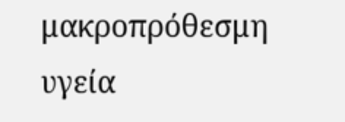μακροπρόθεσμη υγεία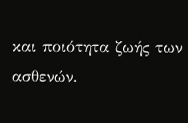και ποιότητα ζωής των ασθενών.